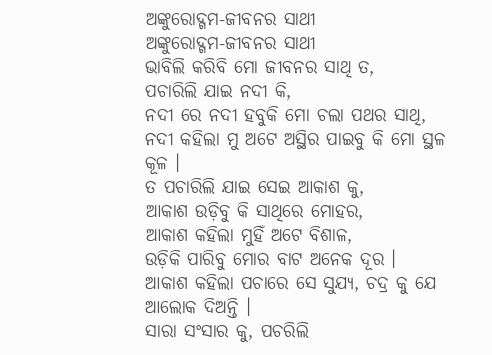ଅଙ୍କୁରୋଦ୍ଗମ-ଜୀବନର ସାଥୀ
ଅଙ୍କୁରୋଦ୍ଗମ-ଜୀବନର ସାଥୀ
ଭାବିଲି କରିବି ମୋ ଜୀବନର ସାଥି ତ,
ପଚାରିଲି ଯାଇ ନଦୀ କି,
ନଦୀ ରେ ନଦୀ ହବୁକି ମୋ ଚଲା ପଥର ସାଥି,
ନଦୀ କହିଲା ମୁ ଅଟେ ଅସ୍ଥିର ପାଇବୁ କି ମୋ ସ୍ଥଳ କୂଳ ।
ତ ପଚାରିଲି ଯାଇ ସେଇ ଆକାଶ କୁ,
ଆକାଶ ଉଡ଼ିବୁ କି ସାଥିରେ ମୋହର,
ଆକାଶ କହିଲା ମୁହିଁ ଅଟେ ବିଶାଳ,
ଉଡ଼ିକି ପାରିବୁ ମୋର ବାଟ ଅନେକ ଦୂର ।
ଆକାଶ କହିଲା ପଚାରେ ସେ ସୁଯ୍ୟ, ଚଦ୍ର କୁ ଯେ ଆଲୋକ ଦିଅନ୍ତି ।
ସାରା ସଂସାର କୁ, ପଚରିଲି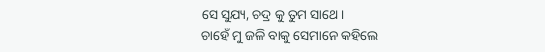ସେ ସୁଯ୍ୟ, ଚଦ୍ର କୁ ତୁମ ସାଥେ ।
ଚାହେଁ ମୁ ଜଳି ବାକୁ ସେମାନେ କହିଲେ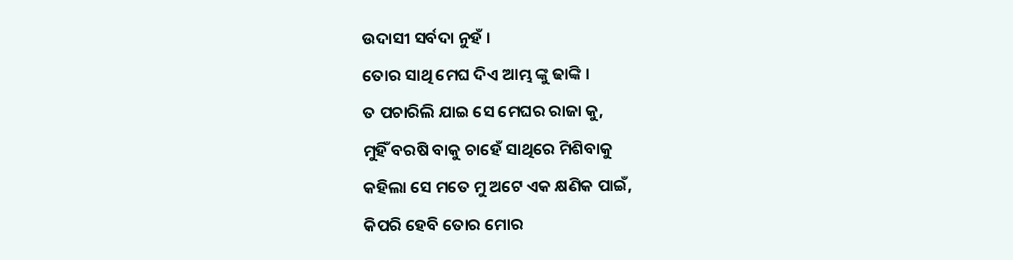ଉଦାସୀ ସର୍ବଦା ନୁହଁ ।
ତୋର ସାଥି ମେଘ ଦିଏ ଆମ୍ଭ ଙ୍କୁ ଢାଙ୍କି ।
ତ ପଚାରିଲି ଯାଇ ସେ ମେଘର ରାଜା କୁ,
ମୁହିଁ ବରଷି ବାକୁ ଚାହେଁ ସାଥିରେ ମିଶିବାକୁ
କହିଲା ସେ ମତେ ମୁ ଅଟେ ଏକ କ୍ଷଣିକ ପାଇଁ,
କିପରି ହେବି ତୋର ମୋର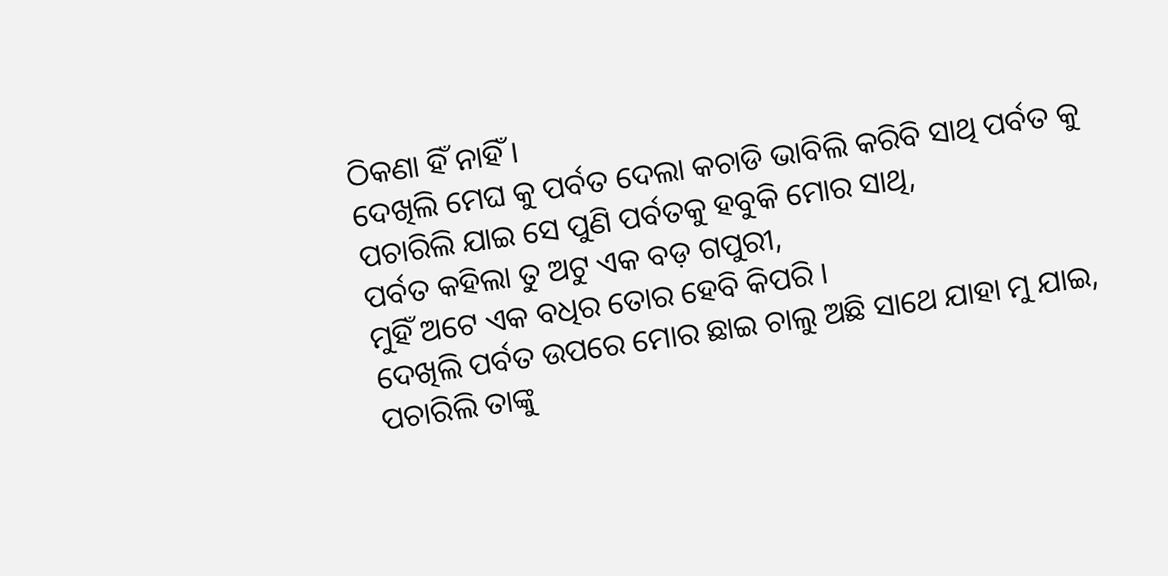ଠିକଣା ହିଁ ନାହିଁ ।
ଦେଖିଲି ମେଘ କୁ ପର୍ବତ ଦେଲା କଚାଡି ଭାବିଲି କରିବି ସାଥି ପର୍ବତ କୁ
ପଚାରିଲି ଯାଇ ସେ ପୁଣି ପର୍ବତକୁ ହବୁକି ମୋର ସାଥି,
ପର୍ବତ କହିଲା ତୁ ଅଟୁ ଏକ ବଡ଼ ଗପୁରୀ,
ମୁହିଁ ଅଟେ ଏକ ବଧିର ତୋର ହେବି କିପରି ।
ଦେଖିଲି ପର୍ବତ ଉପରେ ମୋର ଛାଇ ଚାଲୁ ଅଛି ସାଥେ ଯାହା ମୁ ଯାଇ,
ପଚାରିଲି ତାଙ୍କୁ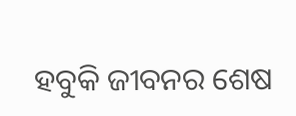ହବୁକି ଜୀବନର ଶେଷ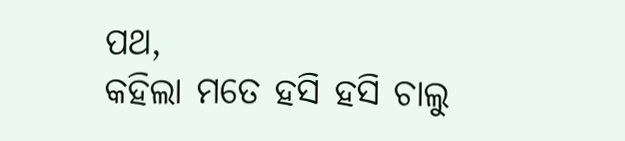ପଥ,
କହିଲା ମତେ ହସି ହସି ଚାଲୁ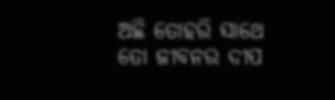ଅଛି ତୋହରି ସାଥେ
ତୋ ଜୀବନର ଦୀପ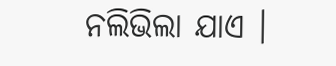ନଲିଭିଲା ଯାଏ ।